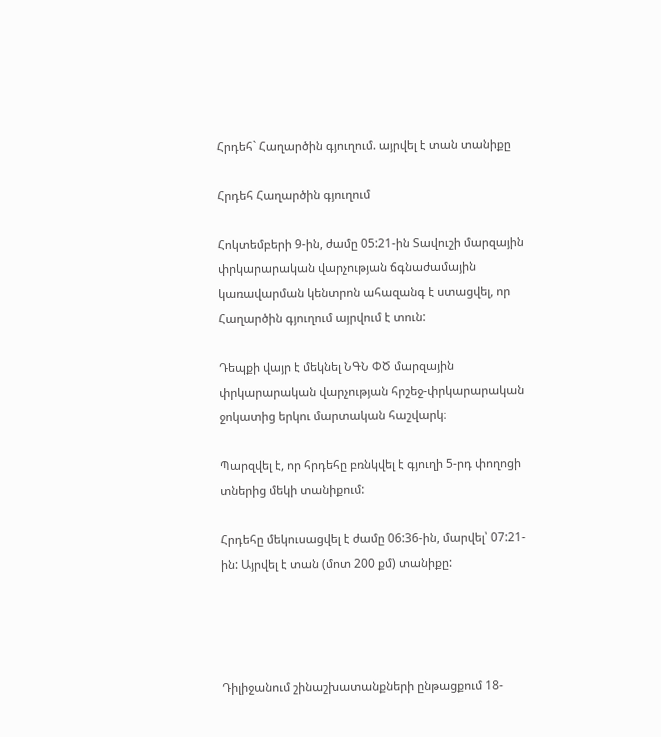Հրդեհ` Հաղարծին գյուղում. այրվել է տան տանիքը

Հրդեհ Հաղարծին գյուղում

Հոկտեմբերի 9-ին, ժամը 05:21-ին Տավուշի մարզային փրկարարական վարչության ճգնաժամային կառավարման կենտրոն ահազանգ է ստացվել, որ Հաղարծին գյուղում այրվում է տուն:

Դեպքի վայր է մեկնել ՆԳՆ ՓԾ մարզային փրկարարական վարչության հրշեջ-փրկարարական ջոկատից երկու մարտական հաշվարկ։

Պարզվել է, որ հրդեհը բռնկվել է գյուղի 5-րդ փողոցի տներից մեկի տանիքում:

Հրդեհը մեկուսացվել է ժամը 06:36-ին, մարվել՝ 07:21-ին: Այրվել է տան (մոտ 200 քմ) տանիքը:




Դիլիջանում շինաշխատանքների ընթացքում 18-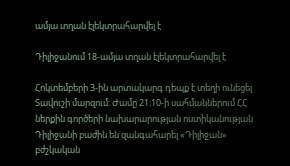ամյա տղան էլեկտրահարվել է

Դիլիջանում 18-ամյա տղան էլեկտրահարվել է

Հոկտեմբերի 3-ին արտակարգ դեպք է տեղի ունեցել Տավուշի մարզում։ Ժամը 21։10-ի սահմաններում ՀՀ ներքին գործերի նախարարության ոստիկանության Դիլիջանի բաժին են զանգահարել «Դիլիջան» բժշկական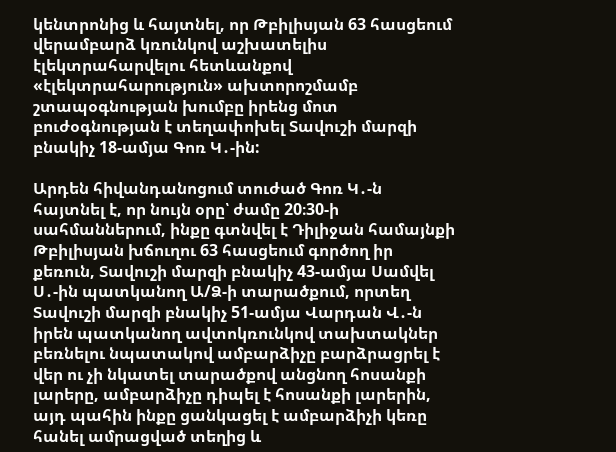կենտրոնից և հայտնել, որ Թբիլիսյան 63 հասցեում վերամբարձ կռունկով աշխատելիս էլեկտրահարվելու հետևանքով «էլեկտրահարություն» ախտորոշմամբ շտապօգնության խումբը իրենց մոտ բուժօգնության է տեղափոխել Տավուշի մարզի բնակիչ 18-ամյա Գոռ Կ․-ին:

Արդեն հիվանդանոցում տուժած Գոռ Կ․-ն հայտնել է, որ նույն օրը՝ ժամը 20։30-ի սահմաններում, ինքը գտնվել է Դիլիջան համայնքի Թբիլիսյան խճուղու 63 հասցեում գործող իր քեռուն, Տավուշի մարզի բնակիչ 43-ամյա Սամվել Ս․-ին պատկանող Ա/Ձ-ի տարածքում, որտեղ Տավուշի մարզի բնակիչ 51-ամյա Վարդան Վ․-ն իրեն պատկանող ավտոկռունկով տախտակներ բեռնելու նպատակով ամբարձիչը բարձրացրել է վեր ու չի նկատել տարածքով անցնող հոսանքի լարերը, ամբարձիչը դիպել է հոսանքի լարերին, այդ պահին ինքը ցանկացել է ամբարձիչի կեռը հանել ամրացված տեղից և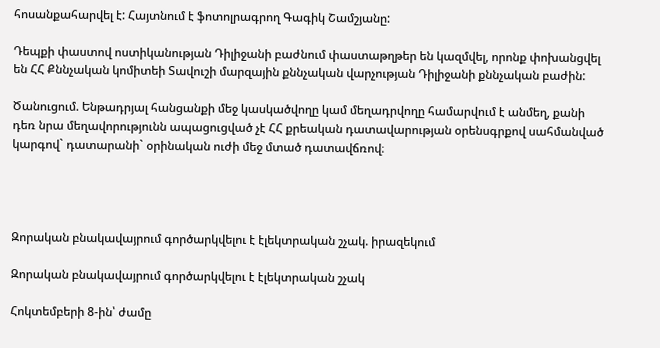հոսանքահարվել է: Հայտնում է ֆոտոլրագրող Գագիկ Շամշյանը:

Դեպքի փաստով ոստիկանության Դիլիջանի բաժնում փաստաթղթեր են կազմվել, որոնք փոխանցվել են ՀՀ Քննչական կոմիտեի Տավուշի մարզային քննչական վարչության Դիլիջանի քննչական բաժին:

Ծանուցում. Ենթադրյալ հանցանքի մեջ կասկածվողը կամ մեղադրվողը համարվում է անմեղ, քանի դեռ նրա մեղավորությունն ապացուցված չէ ՀՀ քրեական դատավարության օրենսգրքով սահմանված կարգով` դատարանի` օրինական ուժի մեջ մտած դատավճռով։




Զորական բնակավայրում գործարկվելու է էլեկտրական շչակ. իրազեկում

Զորական բնակավայրում գործարկվելու է էլեկտրական շչակ

Հոկտեմբերի 8-ին՝ ժամը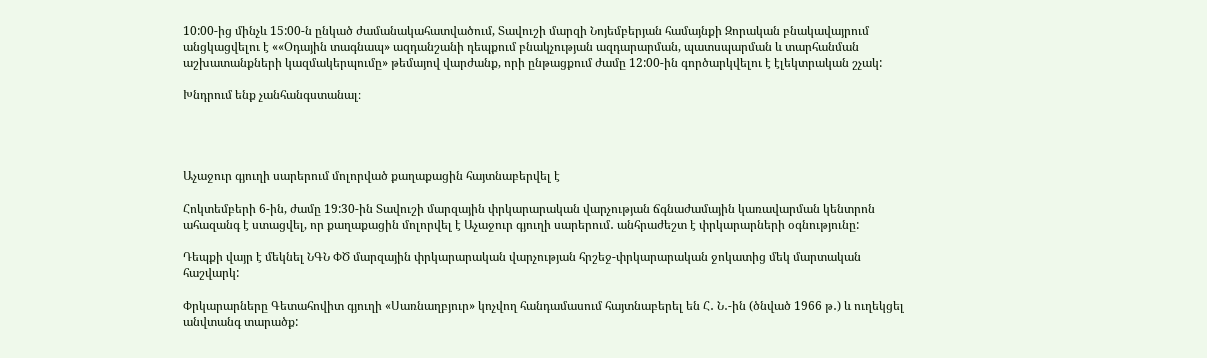10:00-ից մինչև 15:00-ն ընկած ժամանակահատվածում, Տավուշի մարզի Նոյեմբերյան համայնքի Զորական բնակավայրում անցկացվելու է ««Օդային տագնապ» ազդանշանի դեպքում բնակչության ազդարարման, պատսպարման և տարհանման աշխատանքների կազմակերպումը» թեմայով վարժանք, որի ընթացքում ժամը 12:00-ին գործարկվելու է էլեկտրական շչակ:

Խնդրում ենք չանհանգստանալ։




Աչաջուր գյուղի սարերում մոլորված քաղաքացին հայտնաբերվել է

Հոկտեմբերի 6-ին, ժամը 19:30-ին Տավուշի մարզային փրկարարական վարչության ճգնաժամային կառավարման կենտրոն ահազանգ է ստացվել, որ քաղաքացին մոլորվել է Աչաջուր գյուղի սարերում․ անհրաժեշտ է փրկարարների օգնությունը:

Դեպքի վայր է մեկնել ՆԳՆ ՓԾ մարզային փրկարարական վարչության հրշեջ-փրկարարական ջոկատից մեկ մարտական հաշվարկ:

Փրկարարները Գետահովիտ գյուղի «Սառնաղբյուր» կոչվող հանդամասում հայտնաբերել են Հ․ Ն․-ին (ծնված 1966 թ․) և ուղեկցել անվտանգ տարածք: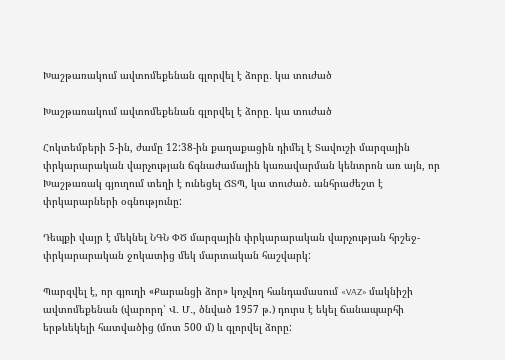Խաշթառակում ավտոմեքենան գլորվել է ձորը․ կա տուժած

Խաշթառակում ավտոմեքենան գլորվել է ձորը․ կա տուժած

Հոկտեմբերի 5-ին, ժամը 12:38-ին քաղաքացին դիմել է Տավուշի մարզային փրկարարական վարչության ճգնաժամային կառավարման կենտրոն առ այն, որ Խաշթառակ գյուղում տեղի է ունեցել ՃՏՊ, կա տուժած. անհրաժեշտ է փրկարարների օգնությունը:

Դեպքի վայր է մեկնել ՆԳՆ ՓԾ մարզային փրկարարական վարչության հրշեջ-փրկարարական ջոկատից մեկ մարտական հաշվարկ:

Պարզվել է, որ գյուղի «Քարանցի ձոր» կոչվող հանդամասում «VAZ» մակնիշի ավտոմեքենան (վարորդ՝ Վ․ Մ․, ծնված 1957 թ.) դուրս է եկել ճանապարհի երթևեկելի հատվածից (մոտ 500 մ) և գլորվել ձորը: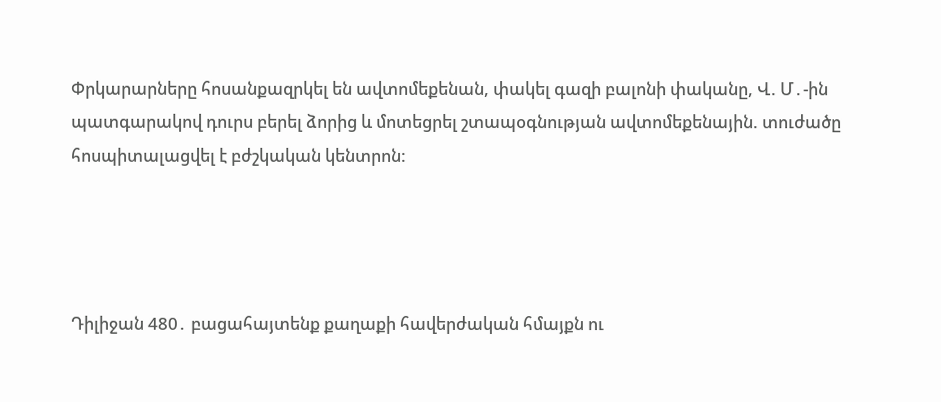Փրկարարները հոսանքազրկել են ավտոմեքենան, փակել գազի բալոնի փականը, Վ. Մ․-ին պատգարակով դուրս բերել ձորից և մոտեցրել շտապօգնության ավտոմեքենային. տուժածը հոսպիտալացվել է բժշկական կենտրոն:




Դիլիջան 480․ բացահայտենք քաղաքի հավերժական հմայքն ու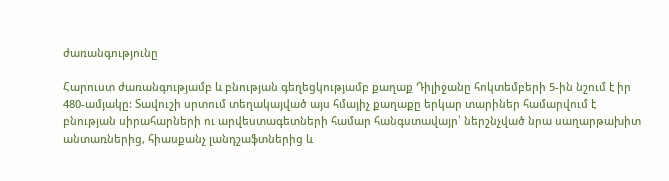ժառանգությունը

Հարուստ ժառանգությամբ և բնության գեղեցկությամբ քաղաք Դիլիջանը հոկտեմբերի 5-ին նշում է իր 480-ամյակը: Տավուշի սրտում տեղակայված այս հմայիչ քաղաքը երկար տարիներ համարվում է բնության սիրահարների ու արվեստագետների համար հանգստավայր՝ ներշնչված նրա սաղարթախիտ անտառներից, հիասքանչ լանդշաֆտներից և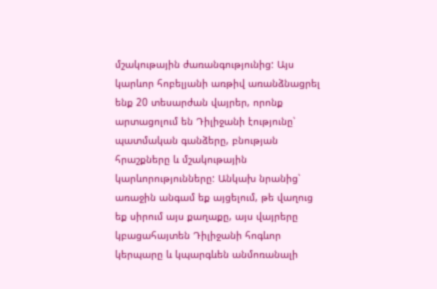մշակութային ժառանգությունից: Այս կարևոր հոբելյանի առթիվ առանձնացրել ենք 20 տեսարժան վայրեր, որոնք արտացոլում են Դիլիջանի էությունը՝ պատմական գանձերը, բնության հրաշքները և մշակութային կարևորությունները: Անկախ նրանից՝ առաջին անգամ եք այցելում, թե վաղուց եք սիրում այս քաղաքը, այս վայրերը կբացահայտեն Դիլիջանի հոգևոր կերպարը և կպարգևեն անմոռանալի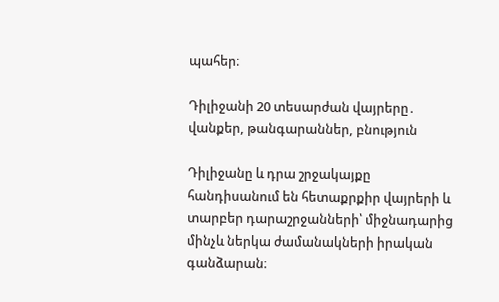պահեր։

Դիլիջանի 20 տեսարժան վայրերը․ վանքեր, թանգարաններ, բնություն

Դիլիջանը և դրա շրջակայքը հանդիսանում են հետաքրքիր վայրերի և տարբեր դարաշրջանների՝ միջնադարից մինչև ներկա ժամանակների իրական գանձարան։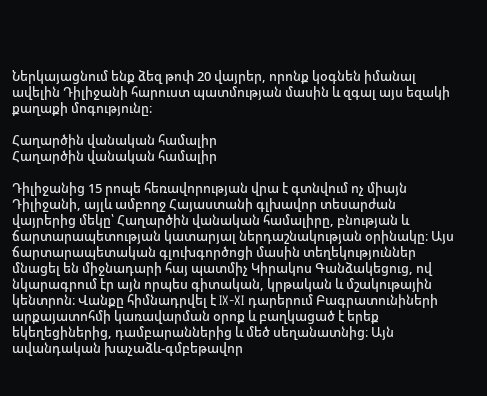Ներկայացնում ենք ձեզ թոփ 20 վայրեր, որոնք կօգնեն իմանալ ավելին Դիլիջանի հարուստ պատմության մասին և զգալ այս եզակի քաղաքի մոգությունը։

Հաղարծին վանական համալիր
Հաղարծին վանական համալիր

Դիլիջանից 15 րոպե հեռավորության վրա է գտնվում ոչ միայն Դիլիջանի, այլև ամբողջ Հայաստանի գլխավոր տեսարժան վայրերից մեկը՝ Հաղարծին վանական համալիրը, բնության և ճարտարապետության կատարյալ ներդաշնակության օրինակը։ Այս ճարտարապետական գլուխգործոցի մասին տեղեկություններ մնացել են միջնադարի հայ պատմիչ Կիրակոս Գանձակեցուց, ով նկարագրում էր այն որպես գիտական, կրթական և մշակութային կենտրոն։ Վանքը հիմնադրվել է IX-XI դարերում Բագրատունիների արքայատոհմի կառավարման օրոք և բաղկացած է երեք եկեղեցիներից, դամբարաններից և մեծ սեղանատնից։ Այն ավանդական խաչաձև-գմբեթավոր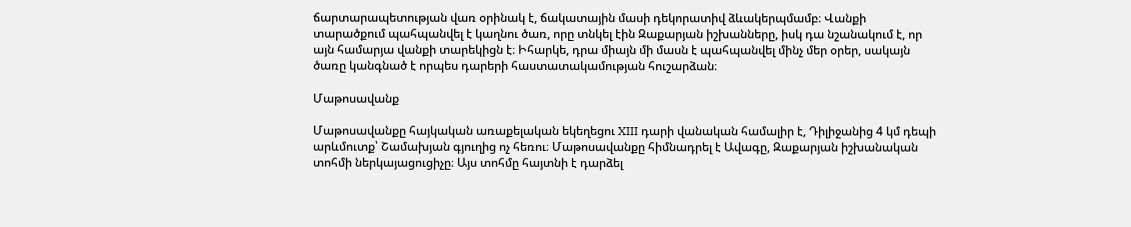ճարտարապետության վառ օրինակ է, ճակատային մասի դեկորատիվ ձևակերպմամբ։ Վանքի տարածքում պահպանվել է կաղնու ծառ, որը տնկել էին Զաքարյան իշխանները, իսկ դա նշանակում է, որ այն համարյա վանքի տարեկիցն է։ Իհարկե, դրա միայն մի մասն է պահպանվել մինչ մեր օրեր, սակայն ծառը կանգնած է որպես դարերի հաստատակամության հուշարձան։

Մաթոսավանք

Մաթոսավանքը հայկական առաքելական եկեղեցու XIII դարի վանական համալիր է, Դիլիջանից 4 կմ դեպի արևմուտք՝ Շամախյան գյուղից ոչ հեռու։ Մաթոսավանքը հիմնադրել է Ավագը, Զաքարյան իշխանական տոհմի ներկայացուցիչը։ Այս տոհմը հայտնի է դարձել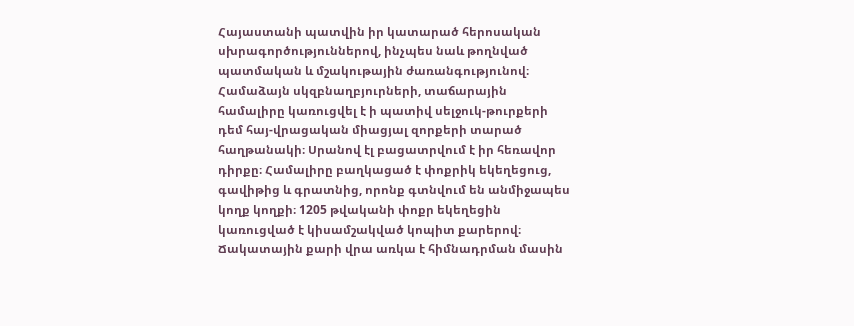Հայաստանի պատվին իր կատարած հերոսական սխրագործություններով, ինչպես նաև թողնված պատմական և մշակութային ժառանգությունով։ Համաձայն սկզբնաղբյուրների, տաճարային համալիրը կառուցվել է ի պատիվ սելջուկ-թուրքերի դեմ հայ-վրացական միացյալ զորքերի տարած հաղթանակի։ Սրանով էլ բացատրվում է իր հեռավոր դիրքը։ Համալիրը բաղկացած է փոքրիկ եկեղեցուց, գավիթից և գրատնից, որոնք գտնվում են անմիջապես կողք կողքի։ 1205 թվականի փոքր եկեղեցին կառուցված է կիսամշակված կոպիտ քարերով։ Ճակատային քարի վրա առկա է հիմնադրման մասին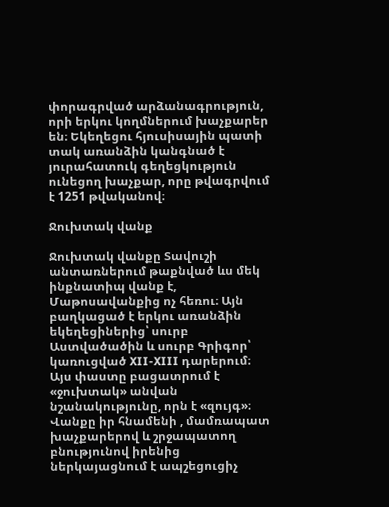փորագրված արձանագրություն, որի երկու կողմներում խաչքարեր են։ Եկեղեցու հյուսիսային պատի տակ առանձին կանգնած է յուրահատուկ գեղեցկություն ունեցող խաչքար, որը թվագրվում է 1251 թվականով։

Ջուխտակ վանք

Ջուխտակ վանքը Տավուշի անտառներում թաքնված ևս մեկ ինքնատիպ վանք է, Մաթոսավանքից ոչ հեռու։ Այն բաղկացած է երկու առանձին եկեղեցիներից՝ սուրբ Աստվածածին և սուրբ Գրիգոր՝ կառուցված XII-XIII դարերում։ Այս փաստը բացատրում է «ջուխտակ» անվան նշանակությունը, որն է «զույգ»։ Վանքը իր հնամենի , մամռապատ խաչքարերով և շրջապատող բնությունով իրենից ներկայացնում է ապշեցուցիչ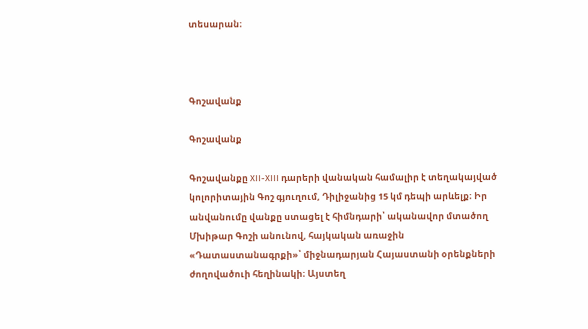տեսարան։



Գոշավանք

Գոշավանք

Գոշավանքը XII-XIII դարերի վանական համալիր է տեղակայված կոլորիտային Գոշ գյուղում, Դիլիջանից 15 կմ դեպի արևելք։ Իր անվանումը վանքը ստացել է հիմնդարի՝ ականավոր մտածող Մխիթար Գոշի անունով, հայկական առաջին «Դատաստանագրքի»՝ միջնադարյան Հայաստանի օրենքների ժողովածուի հեղինակի։ Այստեղ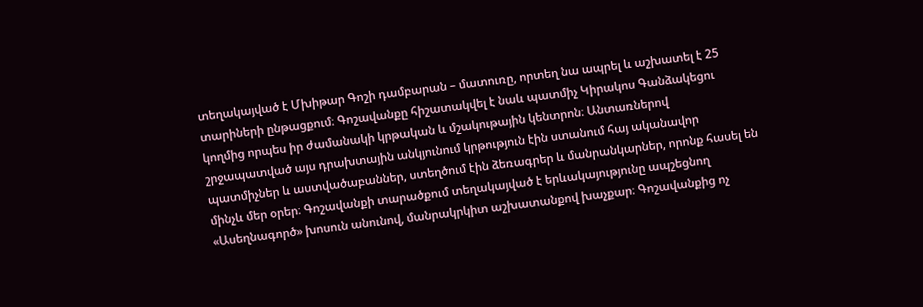տեղակայված է Մխիթար Գոշի դամբարան – մատուռը, որտեղ նա ապրել և աշխատել է 25 տարիների ընթացքում։ Գոշավանքը հիշատակվել է նաև պատմիչ Կիրակոս Գանձակեցու կողմից որպես իր ժամանակի կրթական և մշակութային կենտրոն։ Անտառներով շրջապատված այս դրախտային անկյունում կրթություն էին ստանում հայ ականավոր պատմիչներ և աստվածաբաններ, ստեղծում էին ձեռագրեր և մանրանկարներ, որոնք հասել են մինչև մեր օրեր։ Գոշավանքի տարածքում տեղակայված է երևակայությունը ապշեցնող «Ասեղնագործ» խոսուն անունով, մանրակրկիտ աշխատանքով խաչքար։ Գոշավանքից ոչ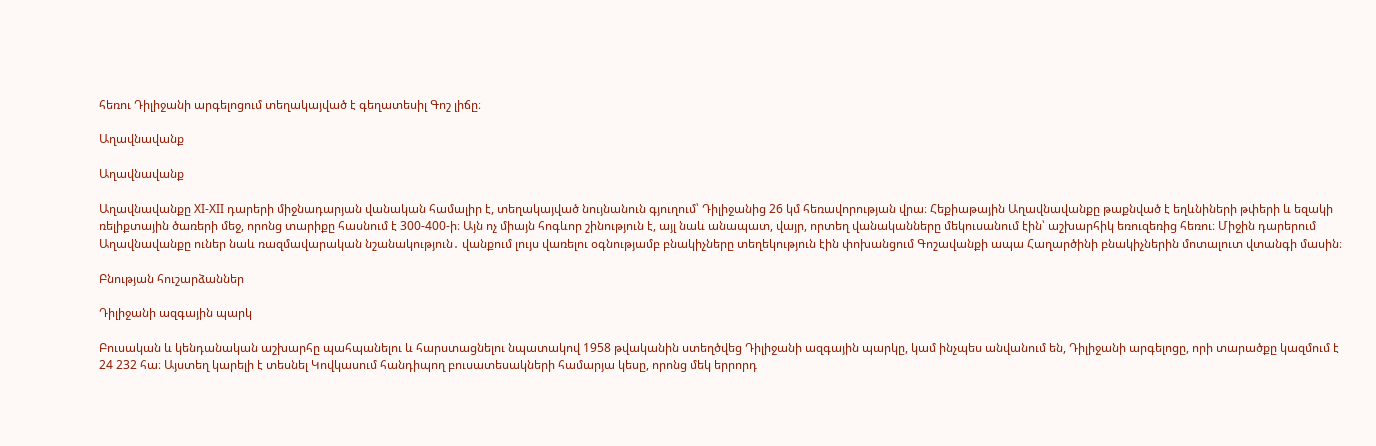հեռու Դիլիջանի արգելոցում տեղակայված է գեղատեսիլ Գոշ լիճը։

Աղավնավանք

Աղավնավանք

Աղավնավանքը XI-XII դարերի միջնադարյան վանական համալիր է, տեղակայված նույնանուն գյուղում՝ Դիլիջանից 26 կմ հեռավորության վրա։ Հեքիաթային Աղավնավանքը թաքնված է եղևնիների թփերի և եզակի ռելիքտային ծառերի մեջ, որոնց տարիքը հասնում է 300-400-ի։ Այն ոչ միայն հոգևոր շինություն է, այլ նաև անապատ, վայր, որտեղ վանականները մեկուսանում էին՝ աշխարհիկ եռուզեռից հեռու։ Միջին դարերում Աղավնավանքը ուներ նաև ռազմավարական նշանակություն․ վանքում լույս վառելու օգնությամբ բնակիչները տեղեկություն էին փոխանցում Գոշավանքի ապա Հաղարծինի բնակիչներին մոտալուտ վտանգի մասին։

Բնության հուշարձաններ

Դիլիջանի ազգային պարկ

Բուսական և կենդանական աշխարհը պահպանելու և հարստացնելու նպատակով 1958 թվականին ստեղծվեց Դիլիջանի ազգային պարկը, կամ ինչպես անվանում են, Դիլիջանի արգելոցը, որի տարածքը կազմում է 24 232 հա։ Այստեղ կարելի է տեսնել Կովկասում հանդիպող բուսատեսակների համարյա կեսը, որոնց մեկ երրորդ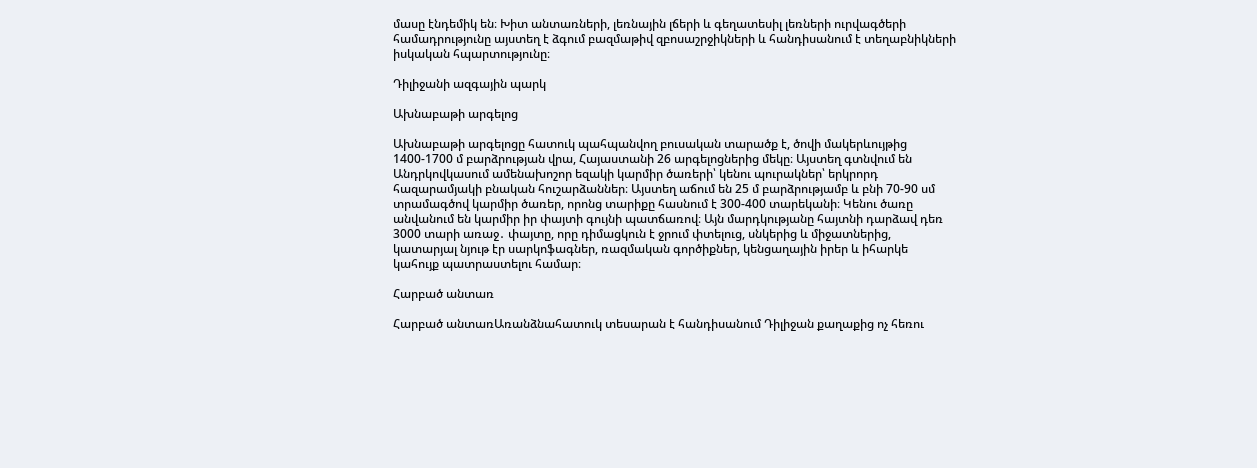մասը էնդեմիկ են։ Խիտ անտառների, լեռնային լճերի և գեղատեսիլ լեռների ուրվագծերի համադրությունը այստեղ է ձգում բազմաթիվ զբոսաշրջիկների և հանդիսանում է տեղաբնիկների իսկական հպարտությունը։

Դիլիջանի ազգային պարկ

Ախնաբաթի արգելոց

Ախնաբաթի արգելոցը հատուկ պահպանվող բուսական տարածք է, ծովի մակերևույթից 1400-1700 մ բարձրության վրա, Հայաստանի 26 արգելոցներից մեկը։ Այստեղ գտնվում են Անդրկովկասում ամենախոշոր եզակի կարմիր ծառերի՝ կենու պուրակներ՝ երկրորդ հազարամյակի բնական հուշարձաններ։ Այստեղ աճում են 25 մ բարձրությամբ և բնի 70-90 սմ տրամագծով կարմիր ծառեր, որոնց տարիքը հասնում է 300-400 տարեկանի։ Կենու ծառը անվանում են կարմիր իր փայտի գույնի պատճառով։ Այն մարդկությանը հայտնի դարձավ դեռ 3000 տարի առաջ․ փայտը, որը դիմացկուն է ջրում փտելուց, սնկերից և միջատներից, կատարյալ նյութ էր սարկոֆագներ, ռազմական գործիքներ, կենցաղային իրեր և իհարկե կահույք պատրաստելու համար։

Հարբած անտառ

Հարբած անտառԱռանձնահատուկ տեսարան է հանդիսանում Դիլիջան քաղաքից ոչ հեռու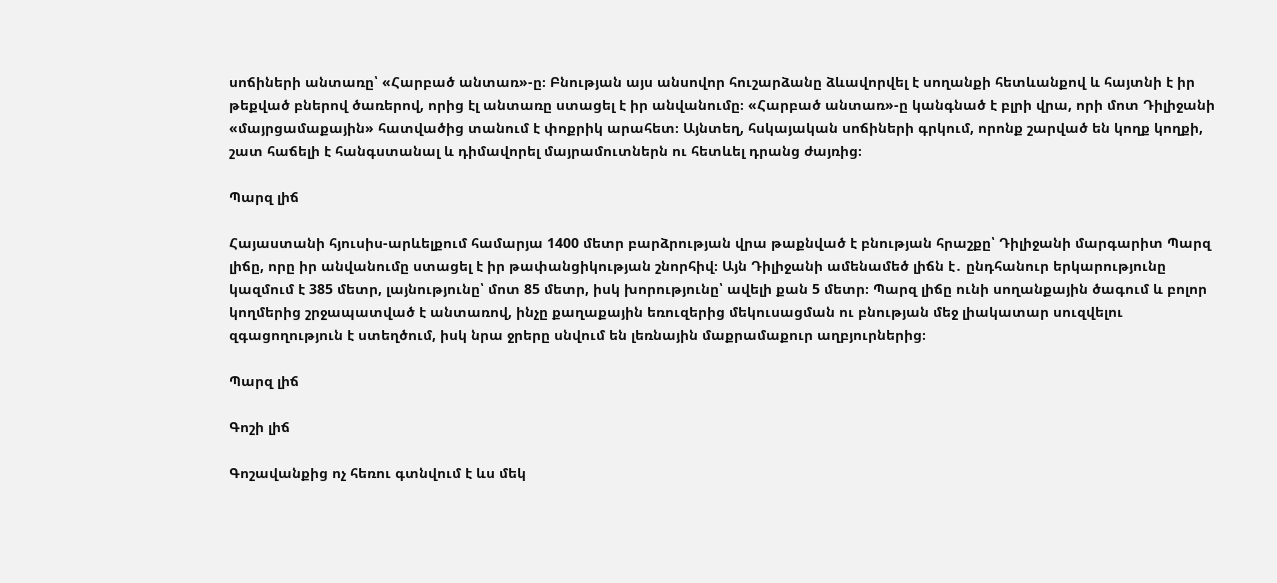սոճիների անտառը՝ «Հարբած անտառ»-ը։ Բնության այս անսովոր հուշարձանը ձևավորվել է սողանքի հետևանքով և հայտնի է իր թեքված բներով ծառերով, որից էլ անտառը ստացել է իր անվանումը։ «Հարբած անտառ»-ը կանգնած է բլրի վրա, որի մոտ Դիլիջանի «մայրցամաքային» հատվածից տանում է փոքրիկ արահետ։ Այնտեղ, հսկայական սոճիների գրկում, որոնք շարված են կողք կողքի, շատ հաճելի է հանգստանալ և դիմավորել մայրամուտներն ու հետևել դրանց ժայռից։

Պարզ լիճ

Հայաստանի հյուսիս-արևելքում համարյա 1400 մետր բարձրության վրա թաքնված է բնության հրաշքը՝ Դիլիջանի մարգարիտ Պարզ լիճը, որը իր անվանումը ստացել է իր թափանցիկության շնորհիվ։ Այն Դիլիջանի ամենամեծ լիճն է․ ընդհանուր երկարությունը կազմում է 385 մետր, լայնությունը՝ մոտ 85 մետր, իսկ խորությունը՝ ավելի քան 5 մետր։ Պարզ լիճը ունի սողանքային ծագում և բոլոր կողմերից շրջապատված է անտառով, ինչը քաղաքային եռուզերից մեկուսացման ու բնության մեջ լիակատար սուզվելու զգացողություն է ստեղծում, իսկ նրա ջրերը սնվում են լեռնային մաքրամաքուր աղբյուրներից։

Պարզ լիճ

Գոշի լիճ

Գոշավանքից ոչ հեռու գտնվում է ևս մեկ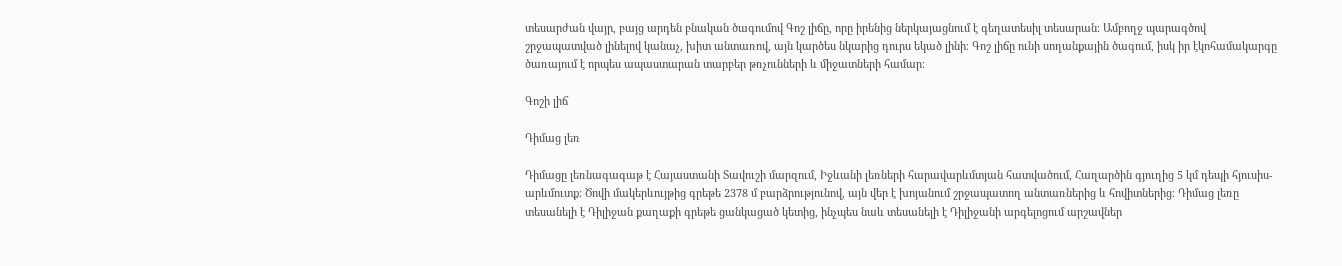տեսարժան վայր, բայց արդեն բնական ծագումով Գոշ լիճը, որը իրենից ներկայացնում է գեղատեսիլ տեսարան։ Ամբողջ պարագծով շրջապատված լինելով կանաչ, խիտ անտառով, այն կարծես նկարից դուրս եկած լինի։ Գոշ լիճը ունի սողանքային ծագում, իսկ իր էկոհամակարգը ծառայում է որպես ապաստարան տարբեր թռչունների և միջատների համար։

Գոշի լիճ

Դիմաց լեռ

Դիմացը լեռնագագաթ է Հայաստանի Տավուշի մարզում, Իջևանի լեռների հարավարևմտյան հատվածում, Հաղարծին գյուղից 5 կմ դեպի հյուսիս-արևմուտք։ Ծովի մակերևույթից գրեթե 2378 մ բարձրությունով, այն վեր է խոյանում շրջապատող անտառներից և հովիտներից։ Դիմաց լեռը տեսանելի է Դիլիջան քաղաքի գրեթե ցանկացած կետից, ինչպես նաև տեսանելի է Դիլիջանի արգելոցում արշավներ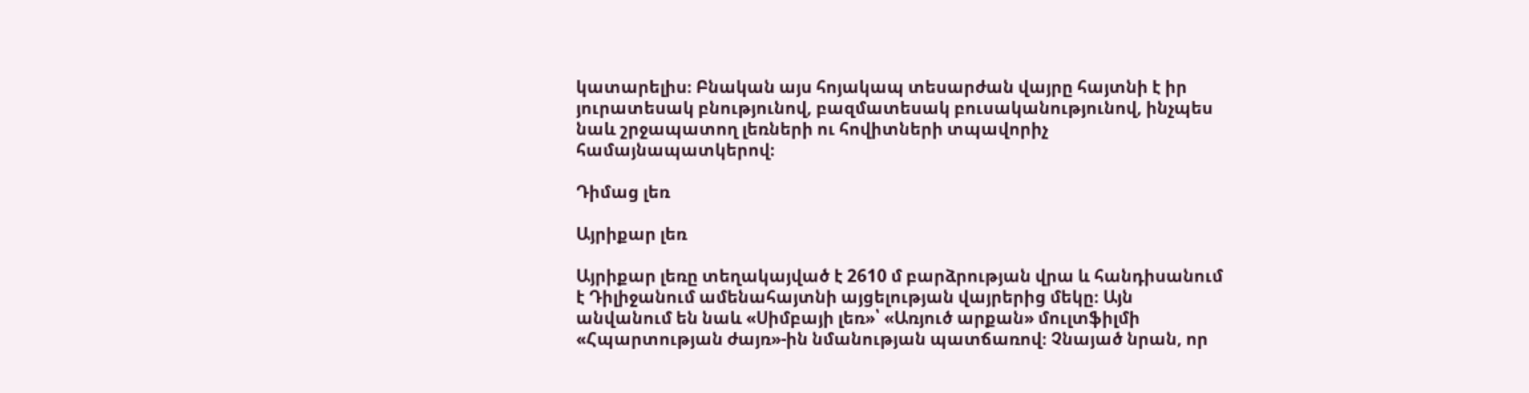կատարելիս։ Բնական այս հոյակապ տեսարժան վայրը հայտնի է իր յուրատեսակ բնությունով, բազմատեսակ բուսականությունով, ինչպես նաև շրջապատող լեռների ու հովիտների տպավորիչ համայնապատկերով։

Դիմաց լեռ

Այրիքար լեռ

Այրիքար լեռը տեղակայված է 2610 մ բարձրության վրա և հանդիսանում է Դիլիջանում ամենահայտնի այցելության վայրերից մեկը։ Այն անվանում են նաև «Սիմբայի լեռ»՝ «Առյուծ արքան» մուլտֆիլմի «Հպարտության ժայռ»-ին նմանության պատճառով։ Չնայած նրան, որ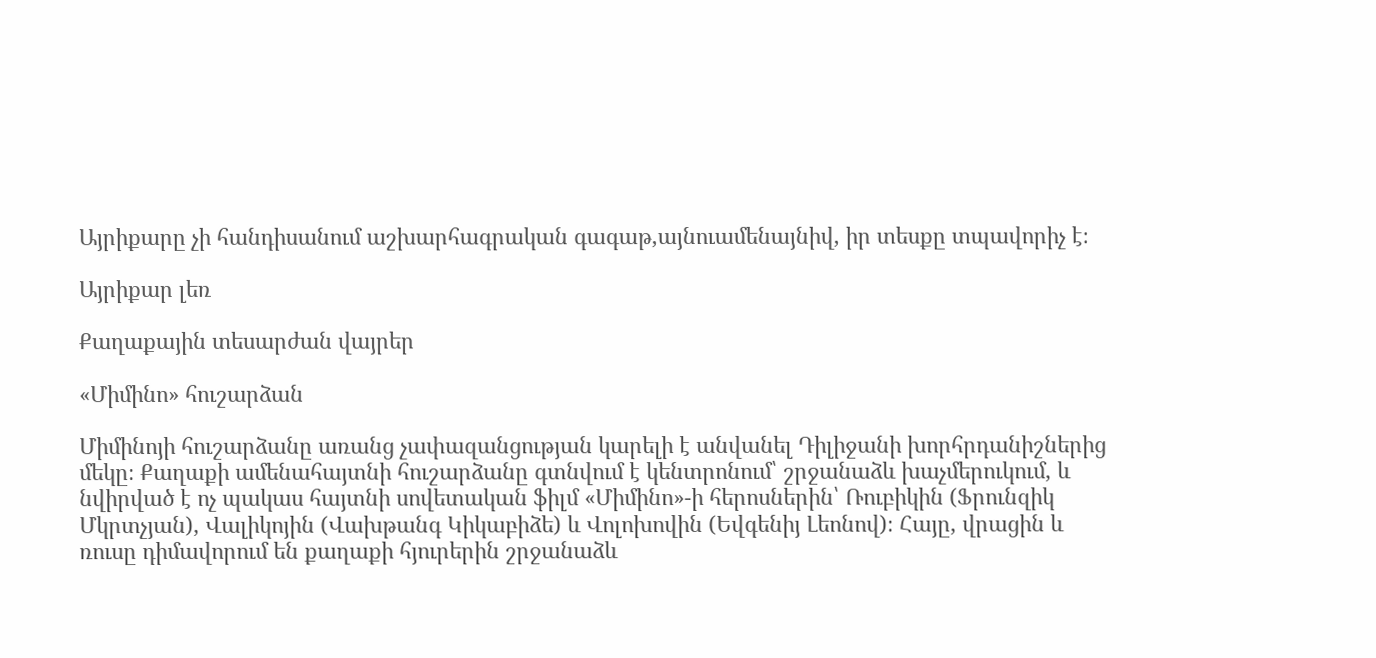Այրիքարը չի հանդիսանում աշխարհագրական գագաթ,այնուամենայնիվ, իր տեսքը տպավորիչ է։

Այրիքար լեռ

Քաղաքային տեսարժան վայրեր

«Միմինո» հուշարձան

Միմինոյի հուշարձանը առանց չափազանցության կարելի է անվանել Դիլիջանի խորհրդանիշներից մեկը։ Քաղաքի ամենահայտնի հուշարձանը գտնվում է կենտրոնում՝ շրջանաձև խաչմերուկում, և նվիրված է ոչ պակաս հայտնի սովետական ֆիլմ «Միմինո»-ի հերոսներին՝ Ռուբիկին (Ֆրունզիկ Մկրտչյան), Վալիկոյին (Վախթանգ Կիկաբիձե) և Վոլոխովին (Եվգենիյ Լեոնով)։ Հայը, վրացին և ռուսը դիմավորում են քաղաքի հյուրերին շրջանաձև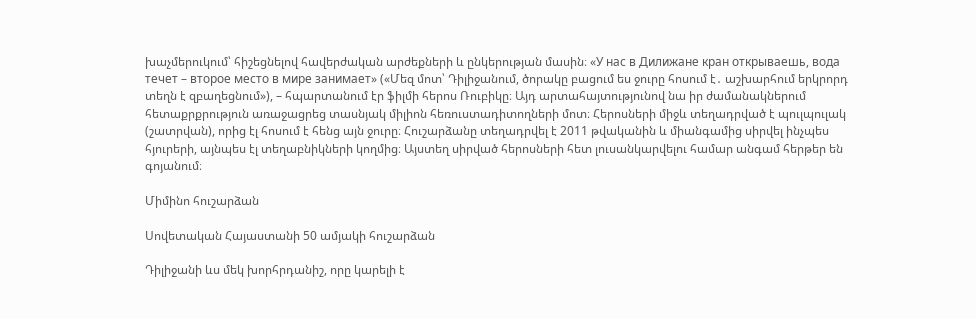խաչմերուկում՝ հիշեցնելով հավերժական արժեքների և ընկերության մասին։ «У нас в Дилижане кран открываешь, вода течет – второе место в мире занимает» («Մեզ մոտ՝ Դիլիջանում, ծորակը բացում ես ջուրը հոսում է․ աշխարհում երկրորդ տեղն է զբաղեցնում»), – հպարտանում էր ֆիլմի հերոս Ռուբիկը։ Այդ արտահայտությունով նա իր ժամանակներում հետաքրքրություն առաջացրեց տասնյակ միլիոն հեռուստադիտողների մոտ։ Հերոսների միջև տեղադրված է պուլպուլակ (շատրվան), որից էլ հոսում է հենց այն ջուրը։ Հուշարձանը տեղադրվել է 2011 թվականին և միանգամից սիրվել ինչպես հյուրերի, այնպես էլ տեղաբնիկների կողմից։ Այստեղ սիրված հերոսների հետ լուսանկարվելու համար անգամ հերթեր են գոյանում։

Միմինո հուշարձան

Սովետական Հայաստանի 50 ամյակի հուշարձան

Դիլիջանի ևս մեկ խորհրդանիշ, որը կարելի է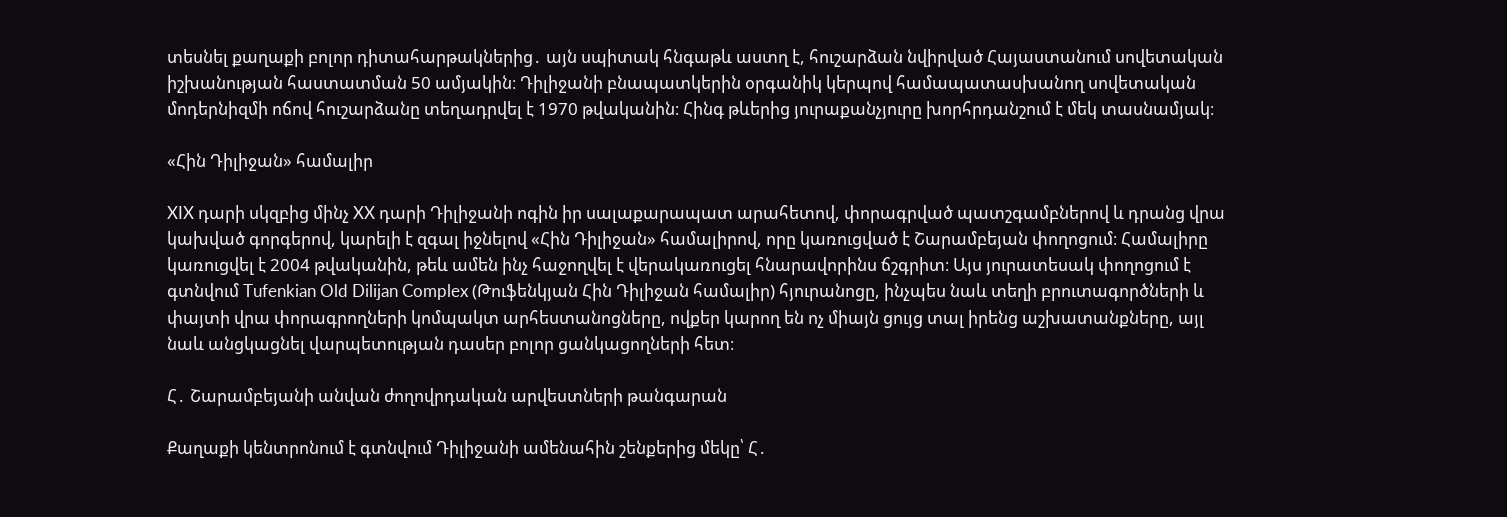տեսնել քաղաքի բոլոր դիտահարթակներից․ այն սպիտակ հնգաթև աստղ է, հուշարձան նվիրված Հայաստանում սովետական իշխանության հաստատման 50 ամյակին։ Դիլիջանի բնապատկերին օրգանիկ կերպով համապատասխանող սովետական մոդերնիզմի ոճով հուշարձանը տեղադրվել է 1970 թվականին։ Հինգ թևերից յուրաքանչյուրը խորհրդանշում է մեկ տասնամյակ։

«Հին Դիլիջան» համալիր

XIX դարի սկզբից մինչ XX դարի Դիլիջանի ոգին իր սալաքարապատ արահետով, փորագրված պատշգամբներով և դրանց վրա կախված գորգերով, կարելի է զգալ իջնելով «Հին Դիլիջան» համալիրով, որը կառուցված է Շարամբեյան փողոցում։ Համալիրը կառուցվել է 2004 թվականին, թեև ամեն ինչ հաջողվել է վերակառուցել հնարավորինս ճշգրիտ։ Այս յուրատեսակ փողոցում է գտնվում Tufenkian Old Dilijan Complex (Թուֆենկյան Հին Դիլիջան համալիր) հյուրանոցը, ինչպես նաև տեղի բրուտագործների և փայտի վրա փորագրողների կոմպակտ արհեստանոցները, ովքեր կարող են ոչ միայն ցույց տալ իրենց աշխատանքները, այլ նաև անցկացնել վարպետության դասեր բոլոր ցանկացողների հետ։

Հ․ Շարամբեյանի անվան ժողովրդական արվեստների թանգարան

Քաղաքի կենտրոնում է գտնվում Դիլիջանի ամենահին շենքերից մեկը՝ Հ․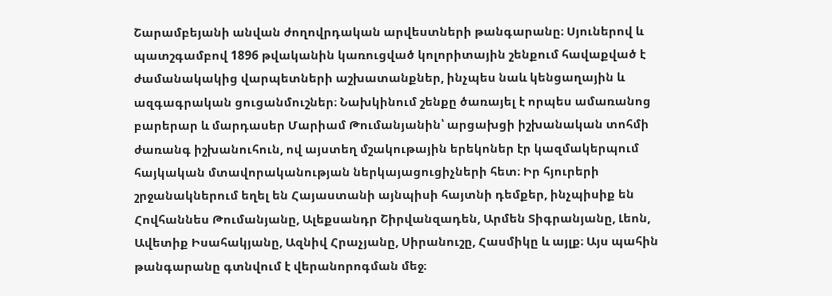Շարամբեյանի անվան ժողովրդական արվեստների թանգարանը։ Սյուներով և պատշգամբով 1896 թվականին կառուցված կոլորիտային շենքում հավաքված է ժամանակակից վարպետների աշխատանքներ, ինչպես նաև կենցաղային և ազգագրական ցուցանմուշներ։ Նախկինում շենքը ծառայել է որպես ամառանոց բարերար և մարդասեր Մարիամ Թումանյանին՝ արցախցի իշխանական տոհմի ժառանգ իշխանուհուն, ով այստեղ մշակութային երեկոներ էր կազմակերպում հայկական մտավորականության ներկայացուցիչների հետ։ Իր հյուրերի շրջանակներում եղել են Հայաստանի այնպիսի հայտնի դեմքեր, ինչպիսիք են Հովհաննես Թումանյանը, Ալեքսանդր Շիրվանզադեն, Արմեն Տիգրանյանը, Լեոն, Ավետիք Իսահակյանը, Ազնիվ Հրաչյանը, Սիրանուշը, Հասմիկը և այլք։ Այս պահին թանգարանը գտնվում է վերանորոգման մեջ։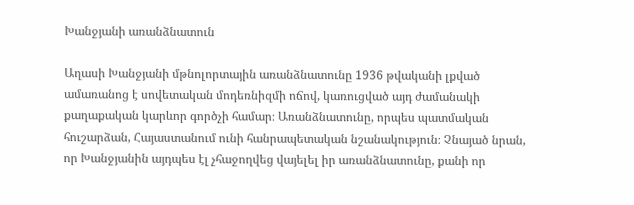Խանջյանի առանձնատուն

Աղասի Խանջյանի մթնոլորտային առանձնատունը 1936 թվականի լքված ամառանոց է սովետական մոդեռնիզմի ոճով, կառուցված այդ ժամանակի քաղաքական կարևոր գործչի համար։ Առանձնատունը, որպես պատմական հուշարձան, Հայաստանում ունի հանրապետական նշանակություն։ Չնայած նրան, որ Խանջյանին այդպես էլ չհաջողվեց վայելել իր առանձնատունը, քանի որ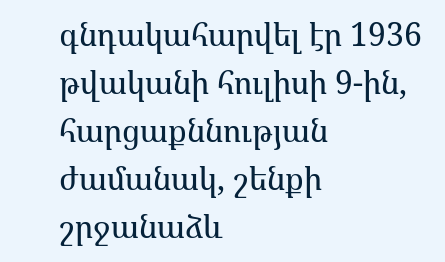գնդակահարվել էր 1936 թվականի հուլիսի 9-ին, հարցաքննության ժամանակ, շենքի շրջանաձև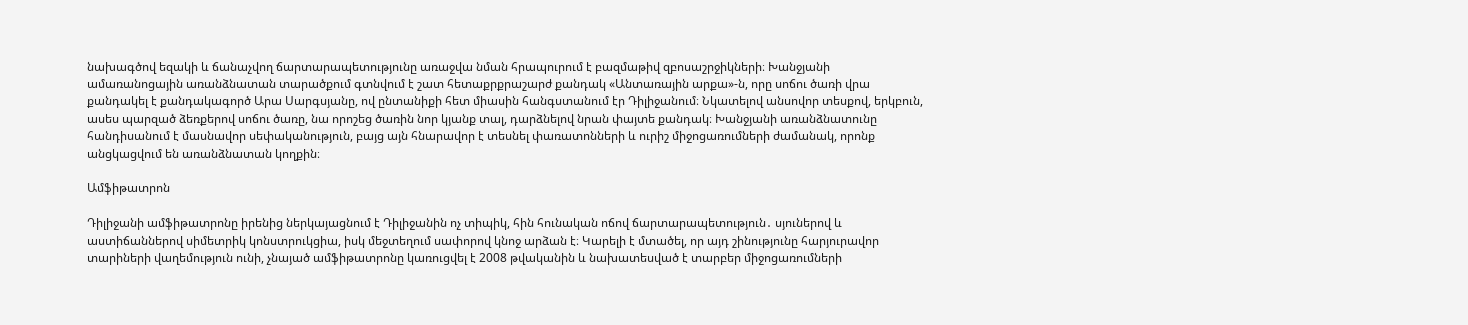նախագծով եզակի և ճանաչվող ճարտարապետությունը առաջվա նման հրապուրում է բազմաթիվ զբոսաշրջիկների։ Խանջյանի ամառանոցային առանձնատան տարածքում գտնվում է շատ հետաքրքրաշարժ քանդակ «Անտառային արքա»-ն, որը սոճու ծառի վրա քանդակել է քանդակագործ Արա Սարգսյանը, ով ընտանիքի հետ միասին հանգստանում էր Դիլիջանում։ Նկատելով անսովոր տեսքով, երկբուն, ասես պարզած ձեռքերով սոճու ծառը, նա որոշեց ծառին նոր կյանք տալ, դարձնելով նրան փայտե քանդակ։ Խանջյանի առանձնատունը հանդիսանում է մասնավոր սեփականություն, բայց այն հնարավոր է տեսնել փառատոնների և ուրիշ միջոցառումների ժամանակ, որոնք անցկացվում են առանձնատան կողքին։

Ամֆիթատրոն

Դիլիջանի ամֆիթատրոնը իրենից ներկայացնում է Դիլիջանին ոչ տիպիկ, հին հունական ոճով ճարտարապետություն․ սյուներով և աստիճաններով սիմետրիկ կոնստրուկցիա, իսկ մեջտեղում սափորով կնոջ արձան է։ Կարելի է մտածել, որ այդ շինությունը հարյուրավոր տարիների վաղեմություն ունի, չնայած ամֆիթատրոնը կառուցվել է 2008 թվականին և նախատեսված է տարբեր միջոցառումների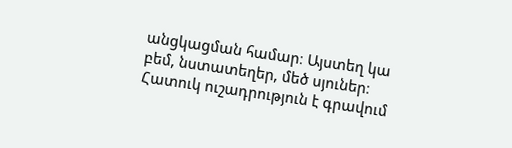անցկացման համար։ Այստեղ կա բեմ, նստատեղեր, մեծ սյուներ։ Հատուկ ուշադրություն է գրավում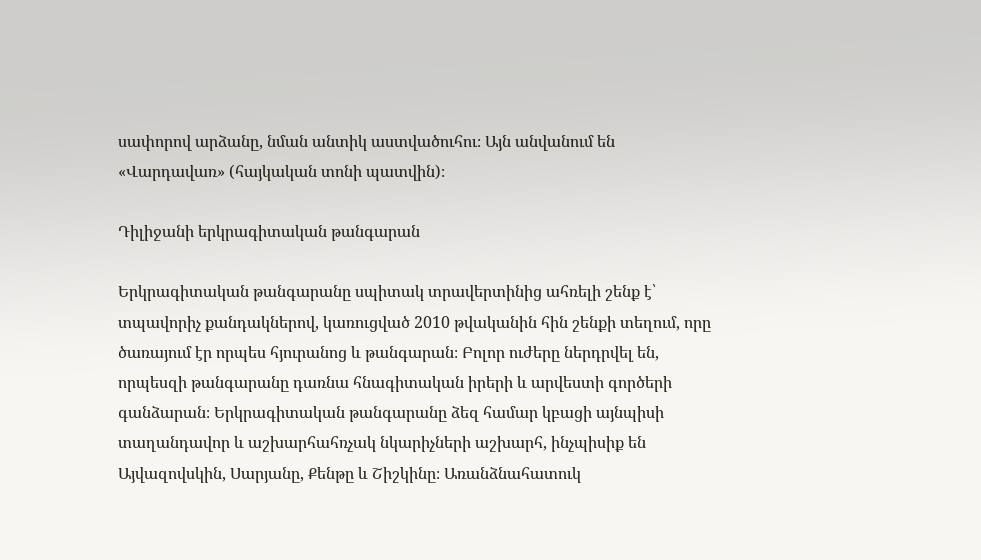սափորով արձանը, նման անտիկ աստվածուհու։ Այն անվանում են «Վարդավառ» (հայկական տոնի պատվին)։

Դիլիջանի երկրագիտական թանգարան

Երկրագիտական թանգարանը սպիտակ տրավերտինից ահռելի շենք է՝ տպավորիչ քանդակներով, կառուցված 2010 թվականին հին շենքի տեղում, որը ծառայում էր որպես հյուրանոց և թանգարան։ Բոլոր ուժերը ներդրվել են, որպեսզի թանգարանը դառնա հնագիտական իրերի և արվեստի գործերի գանձարան։ Երկրագիտական թանգարանը ձեզ համար կբացի այնպիսի տաղանդավոր և աշխարհահռչակ նկարիչների աշխարհ, ինչպիսիք են Այվազովսկին, Սարյանը, Քենթը և Շիշկինը։ Առանձնահատուկ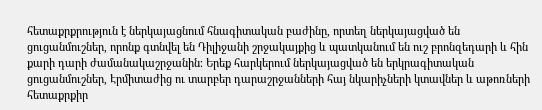հետաքրքրություն է ներկայացնում հնագիտական բաժինը, որտեղ ներկայացված են ցուցանմուշներ, որոնք գտնվել են Դիլիջանի շրջակայքից և պատկանում են ուշ բրոնզեդարի և հին քարի դարի ժամանակաշրջանին։ Երեք հարկերում ներկայացված են երկրագիտական ցուցանմուշներ, Էրմիտաժից ու տարբեր դարաշրջանների հայ նկարիչների կտավներ և աթոռների հետաքրքիր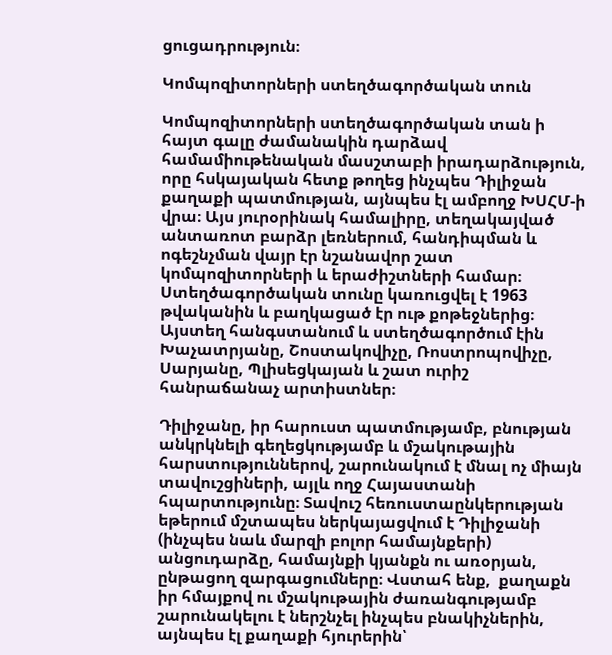ցուցադրություն։

Կոմպոզիտորների ստեղծագործական տուն

Կոմպոզիտորների ստեղծագործական տան ի հայտ գալը ժամանակին դարձավ համամիութենական մասշտաբի իրադարձություն, որը հսկայական հետք թողեց ինչպես Դիլիջան քաղաքի պատմության, այնպես էլ ամբողջ ԽՍՀՄ-ի վրա։ Այս յուրօրինակ համալիրը, տեղակայված անտառոտ բարձր լեռներում, հանդիպման և ոգեշնչման վայր էր նշանավոր շատ կոմպոզիտորների և երաժիշտների համար։ Ստեղծագործական տունը կառուցվել է 1963 թվականին և բաղկացած էր ութ քոթեջներից։ Այստեղ հանգստանում և ստեղծագործում էին Խաչատրյանը, Շոստակովիչը, Ռոստրոպովիչը, Սարյանը, Պլիսեցկայան և շատ ուրիշ հանրաճանաչ արտիստներ։

Դիլիջանը, իր հարուստ պատմությամբ, բնության անկրկնելի գեղեցկությամբ և մշակութային հարստություններով, շարունակում է մնալ ոչ միայն տավուշցիների, այլև ողջ Հայաստանի հպարտությունը։ Տավուշ հեռուստաընկերության եթերում մշտապես ներկայացվում է Դիլիջանի (ինչպես նաև մարզի բոլոր համայնքերի) անցուդարձը, համայնքի կյանքն ու առօրյան, ընթացող զարգացումները։ Վստահ ենք,  քաղաքն իր հմայքով ու մշակութային ժառանգությամբ շարունակելու է ներշնչել ինչպես բնակիչներին, այնպես էլ քաղաքի հյուրերին՝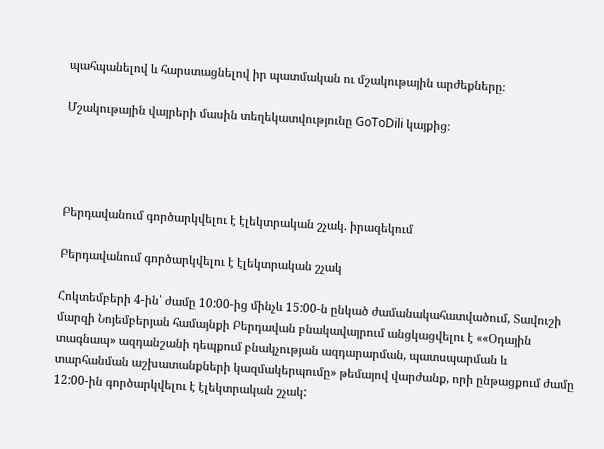պահպանելով և հարստացնելով իր պատմական ու մշակութային արժեքները։

Մշակութային վայրերի մասին տեղեկատվությունը GoToDili կայքից։




Բերդավանում գործարկվելու է էլեկտրական շչակ. իրազեկում

Բերդավանում գործարկվելու է էլեկտրական շչակ

Հոկտեմբերի 4-ին՝ ժամը 10:00-ից մինչև 15:00-ն ընկած ժամանակահատվածում, Տավուշի մարզի Նոյեմբերյան համայնքի Բերդավան բնակավայրում անցկացվելու է ««Օդային տագնապ» ազդանշանի դեպքում բնակչության ազդարարման, պատսպարման և տարհանման աշխատանքների կազմակերպումը» թեմայով վարժանք, որի ընթացքում ժամը 12:00-ին գործարկվելու է էլեկտրական շչակ: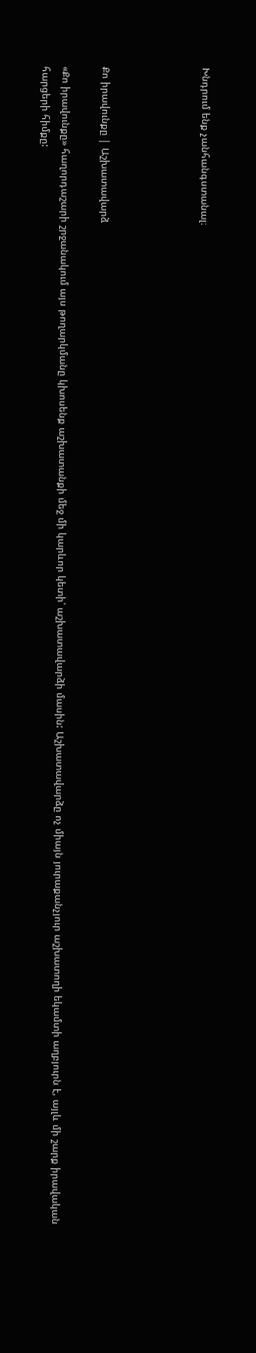Խնդրում ենք չանհանգստանալ։




Քո իրավունքը | Աշխատավարձ

«Քո իրավունքը» հաղորդաշարի շրջանակում այս թողարկմանը կխոսենք աշխատանքի մեջ մի կարևոր կետի՝ աշխատավարձի մասին: Աշխատավարձը ոչ միայն յուրաքանչյուր աշխատողի եկամտի աղբյուրն է, այլև մի շարք իրավական հարցերի հիմքը: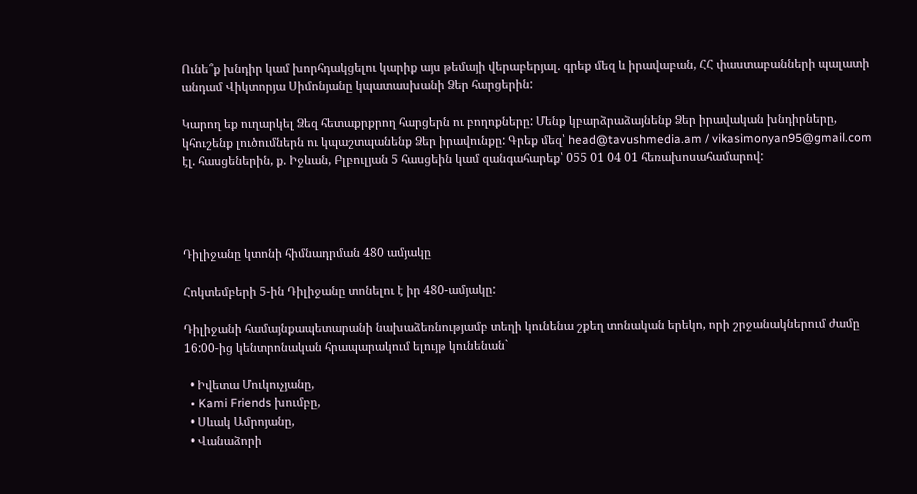Ունե՞ք խնդիր կամ խորհդակցելու կարիք այս թեմայի վերաբերյալ. գրեք մեզ և իրավաբան, ՀՀ փաստաբանների պալատի անդամ Վիկտորյա Սիմոնյանը կպատասխանի Ձեր հարցերին:

Կարող եք ուղարկել Ձեզ հետաքրքրող հարցերն ու բողոքները: Մենք կբարձրաձայնենք Ձեր իրավական խնդիրները, կհուշենք լուծումներն ու կպաշտպանենք Ձեր իրավունքը: Գրեք մեզ՝ head@tavushmedia.am / vikasimonyan95@gmail.com էլ. հասցեներին, ք. Իջևան, Բլբուլյան 5 հասցեին կամ զանգահարեք՝ 055 01 04 01 հեռախոսահամարով:




Դիլիջանը կտոնի հիմնադրման 480 ամյակը

Հոկտեմբերի 5-ին Դիլիջանը տոնելու է իր 480-ամյակը:

Դիլիջանի համայնքապետարանի նախաձեռնությամբ տեղի կունենա շքեղ տոնական երեկո, որի շրջանակներում ժամը 16:00-ից կենտրոնական հրապարակում ելույթ կունենան`

  • Իվետա Մուկուչյանը,
  • Kami Friends խումբը,
  • Սևակ Ամրոյանը,
  • Վանաձորի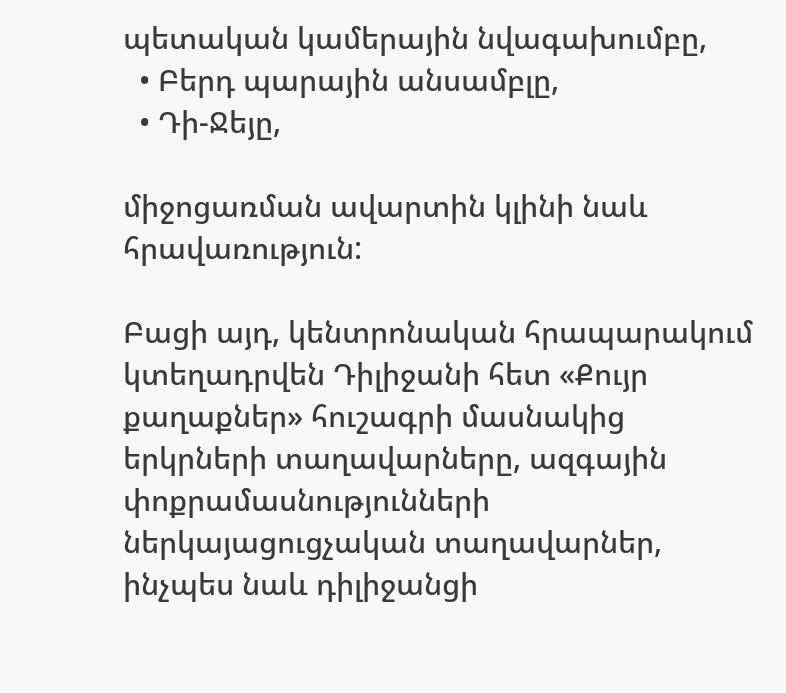պետական կամերային նվագախումբը,
  • Բերդ պարային անսամբլը,
  • Դի-Ջեյը,

միջոցառման ավարտին կլինի նաև հրավառություն:

Բացի այդ, կենտրոնական հրապարակում կտեղադրվեն Դիլիջանի հետ «Քույր քաղաքներ» հուշագրի մասնակից երկրների տաղավարները, ազգային փոքրամասնությունների ներկայացուցչական տաղավարներ, ինչպես նաև դիլիջանցի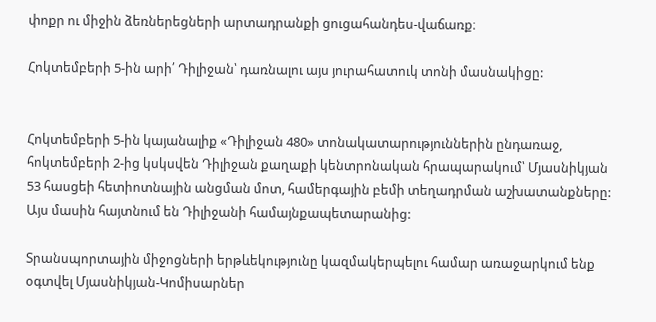փոքր ու միջին ձեռներեցների արտադրանքի ցուցահանդես-վաճառք։

Հոկտեմբերի 5-ին արի՛ Դիլիջան՝ դառնալու այս յուրահատուկ տոնի մասնակիցը:


Հոկտեմբերի 5-ին կայանալիք «Դիլիջան 480» տոնակատարություններին ընդառաջ, հոկտեմբերի 2-ից կսկսվեն Դիլիջան քաղաքի կենտրոնական հրապարակում՝ Մյասնիկյան 53 հասցեի հետիոտնային անցման մոտ, համերգային բեմի տեղադրման աշխատանքները: Այս մասին հայտնում են Դիլիջանի համայնքապետարանից:

Տրանսպորտային միջոցների երթևեկությունը կազմակերպելու համար առաջարկում ենք օգտվել Մյասնիկյան-Կոմիսարներ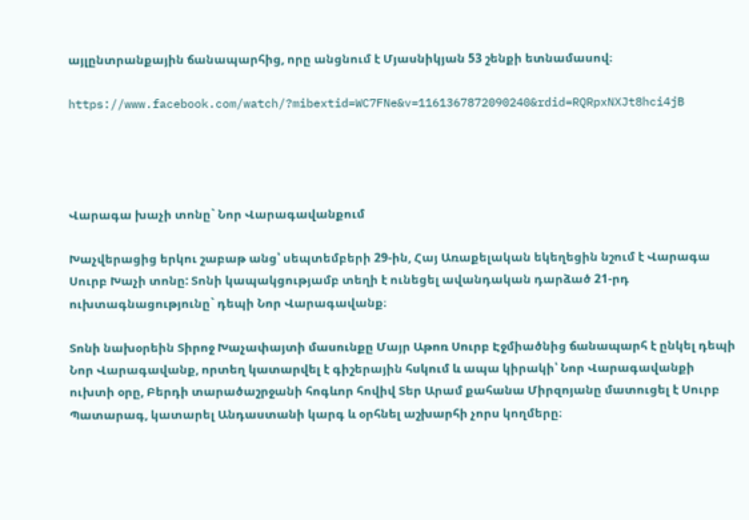այլընտրանքային ճանապարհից, որը անցնում է Մյասնիկյան 53 շենքի ետնամասով։

https://www.facebook.com/watch/?mibextid=WC7FNe&v=1161367872090240&rdid=RQRpxNXJt8hci4jB




Վարագա խաչի տոնը` Նոր Վարագավանքում

Խաչվերացից երկու շաբաթ անց՝ սեպտեմբերի 29-ին, Հայ Առաքելական եկեղեցին նշում է Վարագա Սուրբ Խաչի տոնը: Տոնի կապակցությամբ տեղի է ունեցել ավանդական դարձած 21-րդ ուխտագնացությունը` դեպի Նոր Վարագավանք։

Տոնի նախօրեին Տիրոջ Խաչափայտի մասունքը Մայր Աթոռ Սուրբ Էջմիածնից ճանապարհ է ընկել դեպի Նոր Վարագավանք, որտեղ կատարվել է գիշերային հսկում և ապա կիրակի՝ Նոր Վարագավանքի ուխտի օրը, Բերդի տարածաշրջանի հոգևոր հովիվ Տեր Արամ քահանա Միրզոյանը մատուցել է Սուրբ Պատարագ, կատարել Անդաստանի կարգ և օրհնել աշխարհի չորս կողմերը։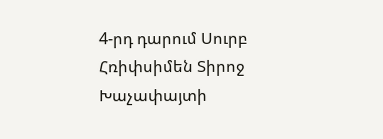4-րդ դարում Սուրբ Հռիփսիմեն Տիրոջ Խաչափայտի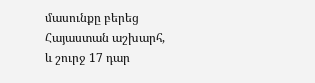մասունքը բերեց Հայաստան աշխարհ, և շուրջ 17 դար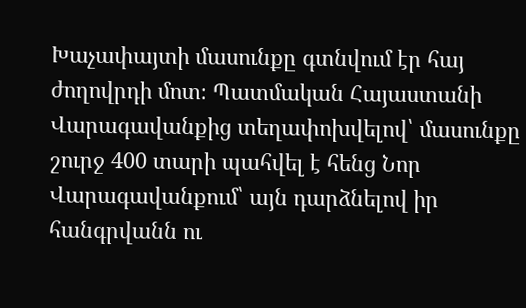Խաչափայտի մասունքը գտնվում էր հայ ժողովրդի մոտ։ Պատմական Հայաստանի Վարագավանքից տեղափոխվելով՝ մասունքը շուրջ 400 տարի պահվել է հենց Նոր Վարագավանքում՝ այն դարձնելով իր հանգրվանն ու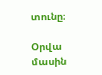տունը։

Օրվա մասին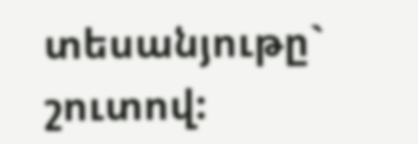տեսանյութը` շուտով: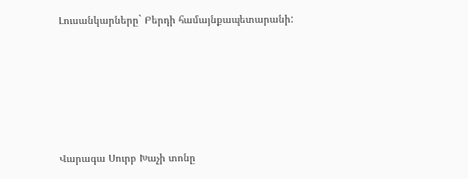Լուսանկարները` Բերդի համայնքապետարանի:





Վարագա Սուրբ Խաչի տոնը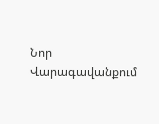Նոր Վարագավանքում